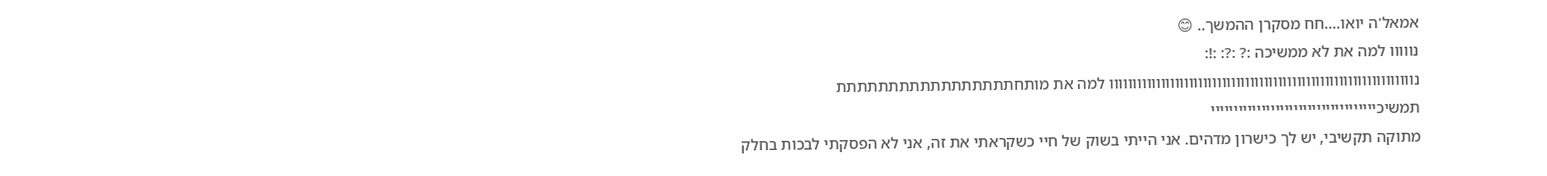אמאל'ה יואו....חח מסקרן ההמשך.. 😊
נווווו למה את לא ממשיכה :? :?: :!:
נווווווווווווווווווווווווווווווווווווווווווווווווווווווווווווווווו למה את מותחתתתתתתתתתתתתתתתתת
תמשיכיייייייייייייייייייייייייייייייייייי
מתוקה תקשיבי, יש לך כישרון מדהים. אני הייתי בשוק של חיי כשקראתי את זה, אני לא הפסקתי לבכות בחלק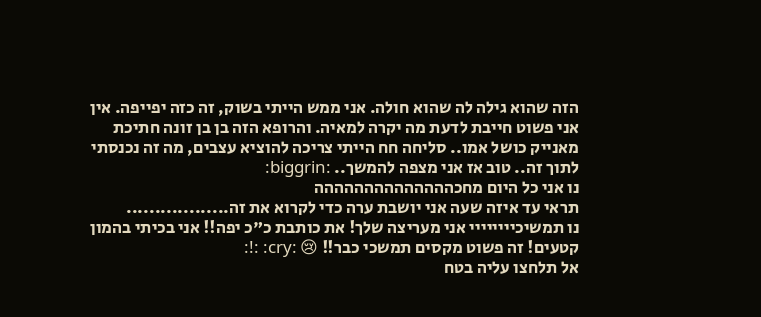הזה שהוא גילה לה שהוא חולה. אני ממש הייתי בשוק, זה כזה יפייפה. אין אני פשוט חייבת לדעת מה יקרה למאיה. והרופא הזה בן בן זונה חתיכת מאנייק כושל אמו.. סליחה חח הייתי צריכה להוציא עצבים, מה זה נכנסתי לתוך זה.. טוב אז אני מצפה להמשך.. :biggrin:
נו אני כל היום מחכהההההההההההההה
תראי עד איזה שעה אני יושבת ערה כדי לקרוא את זה..................
נו תמשיכיייייייי אני מעריצה שלך! את כותבת כ"כ יפה!! אני בכיתי בהמון קטעים! זה פשוט מקסים תמשכי כבר!! 😢 :cry: :!:
אל תלחצו עליה בטח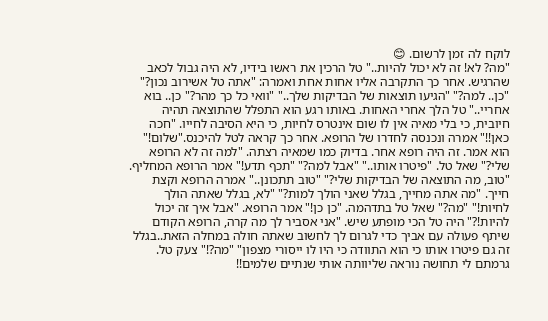לוקח לה זמן לרשום. 😊
"מה? לא! זה לא יכול להיות.." טל הרכין את ראשו בידיו, לא היה גבול לכאב שהרגיש. אחר כך התקרבה אליו אחות אחת ואמרה: "אתה טל אשירוב נכון?" "כן.. למה?" "הגיעו תוצאות של הבדיקות שלך.." "וואי כל כך מהר?" כן.. בוא אחריי.." טל הלך אחרי האחות. באותו רגע הוא התפלל שהתוצאה תהיה חיובית, כי בלי מאיה אין לו שום אינטרס לחיות, כי היא הסיבה לחייו. "חכה כאן!!" אמרה ונכנסה לחדרו של הרופא. אחר כך קראה לטל להיכנס."שלום!" הוא אמר. זה היה רופא אחר. בדיוק כמו שמאיה רצתה. "למה זה לא הרופא שלי?" שאל טל. "פיטרו אותו.." "אבל למה?" "תכף תדע!" אמר הרופא המחליף. "טוב, מה התוצאה של הבדיקות שלי?" "טוב תתכונן.." אמרה הרופא וקצת חייך. "מה אתה מחייך, בגלל שאני הולך למות?" "לא, בגלל שאתה הולך לחיות!" "מה?" שאל טל בתדהמה. "כן כן!" אמר הרופא. "אבל איך זה יכול להיות!?" היה טל הכי מופתע שיש. "אני אסביר לך מה קרה, הרופא הקודם שיתף פעולה עם אביך כדי לגרום לך לחשוב שאתה חולה במחלה הזאת..בגלל זה גם פיטרו אותו כי הוא התוודה כי היו לו ייסורי מצפון" "מה?!" צעק טל. גרמתם לי תחושה נוראה שליוותה אותי שנתיים שלמים!!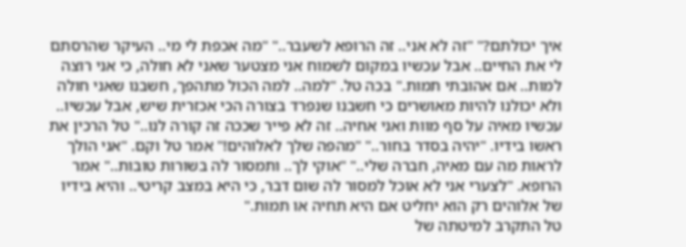איך יכולתם?" "זה לא אני.. זה הרופא לשעבר.." "מה אכפת לי מי.. העיקר שהרסתם לי את החיים.. אבל עכשיו במקום לשמוח אני מצטער שאני לא חולה, כי אני רוצה למות.. אם אהובתי תמות." בכה טל. "למה.. למה הכול מתהפך, חשבנו שאני חולה ולא יכולנו להיות מאושרים כי חשבנו שנפרד בצורה הכי אכזרית שיש, אבל עכשיו.. עכשיו מאיה על סף מוות ואני אחיה.. זה לא פייר שככה זה קורה לנו.." טל הרכין את ראשו בידיו. "יהיה בסדר בחור.." "מהפה שלך לאלוהים!" אמר טל וקם. "אני הולך לראות מה עם מאיה, חברה שלי.." "אוקי לך.. ותמסור לה בשורות טובות.." אמר הרופא. "לצערי אני לא אוכל למסור לה שום דבר, כי היא במצב קריטי.. והיא בידיו של אלוהים רק הוא יחליט אם היא תחיה או תמות."
טל התקרב למיטתה של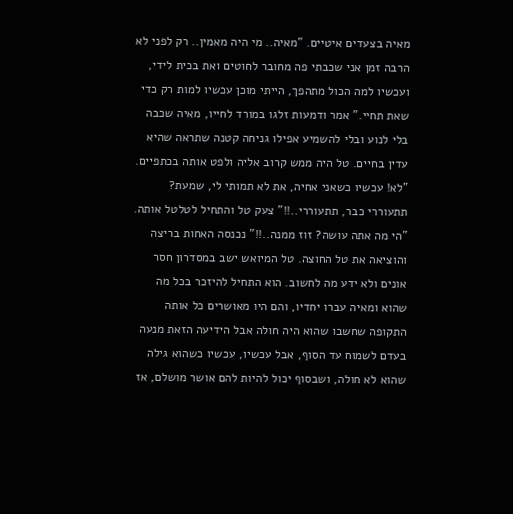מאיה בצעדים איטיים. "מאיה.. מי היה מאמין.. רק לפני לא הרבה זמן אני שכבתי פה מחובר לחוטים ואת בכית לידי, ועכשיו למה הכול מתהפך, הייתי מוכן עכשיו למות רק כדי שאת תחיי." אמר ודמעות זלגו במורד לחייו, מאיה שכבה בלי לנוע ובלי להשמיע אפילו גניחה קטנה שתראה שהיא עדין בחיים. טל היה ממש קרוב אליה ולפט אותה בכתפיים. "לא! עכשיו כשאני אחיה, את לא תמותי לי, שמעת? תתעוררי כבר, תתעוררי..!!" צעק טל והתחיל לטלטל אותה. "הי מה אתה עושה? זוז ממנה..!!" נכנסה האחות בריצה והוציאה את טל החוצה. טל המיואש ישב במסדרון חסר אונים ולא ידע מה לחשוב. הוא התחיל להיזכר בכל מה שהוא ומאיה עברו יחדיו, והם היו מאושרים כל אותה התקופה שחשבו שהוא היה חולה אבל הידיעה הזאת מנעה בעדם לשמוח עד הסוף, אבל עכשיו, עכשיו כשהוא גילה שהוא לא חולה, ושבסוף יכול להיות להם אושר מושלם, אז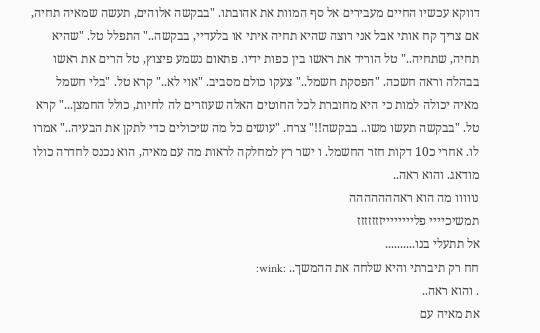דווקא עכשיו החיים מעבירים אל סף המוות את אהובתו. "בבקשה אלוהים, תעשה שמאיה תחיה, אם צריך קח אותי אבל אני רוצה שהיא תחיה איתי או בלעדיי, בבקשה.." התפלל טל. "שהיא תחיה, שתחיה.." טל הוריד את ראשו בין כפות ידיו. פתאום נשמע פיצוץ, טל הרים את ראשו בבהלה וראה חשכה. "הפסקת חשמל.." צעקו כולם מסביב. "אוי לא.." קרא טל. "בלי חשמל מאיה יכולה למות כי היא מחוברת לכל החוטים האלה שעוזרים לה לחיות, כולל החמצן..." קרא טל. "בבקשה תעשו משו.. בבקשה!!" צרח. "עושים כל מה שיכולים כדי לתקן את הבעיה.." אמרו לו. אחרי כ10 דקות חזר החשמל. ו ישר רץ למחלקה לראות מה עם מאיה, הוא נכנס לחדרה כולו מודאג. והוא ראה..
נווווו מה הוא ראההההההה
תמשיכיייי פלייייייייזזזזזזז
אל תתעלי בנו..........
חח רק תיברתי והיא שלחה את ההמשך.. :wink:
. והוא ראה..
את מאיה עם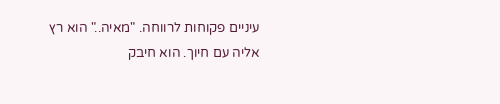עיניים פקוחות לרווחה. "מאיה.." הוא רץ אליה עם חיוך. הוא חיבק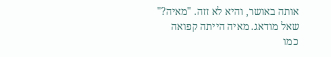אותה באושר, והיא לא זזה. "מאיה?" שאל מודאג. מאיה הייתה קפואה כמו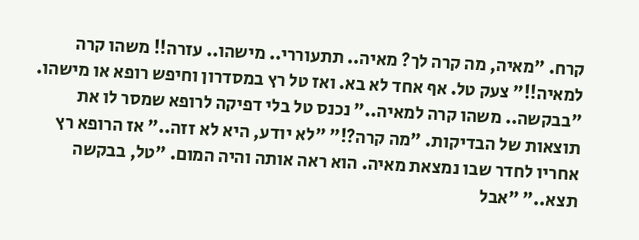קרח. "מאיה, מה קרה לך? מאיה.. תתעוררי.. מישהו.. עזרה!! משהו קרה למאיה!!" צעק טל. אף אחד לא בא. ואז טל רץ במסדרון וחיפש רופא או מישהו. "בבקשה.. משהו קרה למאיה.." נכנס טל בלי דפיקה לרופא שמסר לו את תוצאות של הבדיקות. "מה קרה?!" "לא יודע, היא לא זזה.." אז הרופא רץ אחריו לחדר שבו נמצאת מאיה. הוא ראה אותה והיה המום. "טל, בבקשה תצא.." "אבל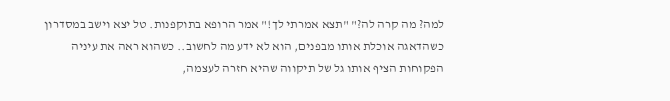למה? מה קרה לה?" "תצא אמרתי לך!" אמר הרופא בתוקפנות. טל יצא וישב במסדרון כשהדאגה אוכלת אותו מבפנים, הוא לא ידע מה לחשוב.. כשהוא ראה את עיניה הפקוחות הציף אותו גל של תיקווה שהיא חזרה לעצמה,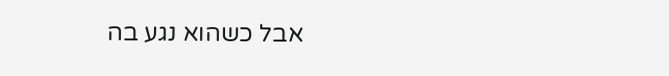אבל כשהוא נגע בה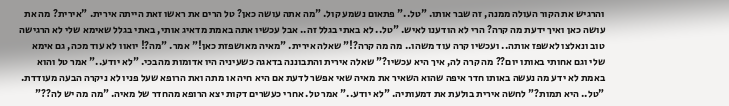והרגיש את הקור העולה ממנה, זה שבר אותו. "טל.." פתאום נשמע קול. "מה אתה עושה כאן? טל הרים את ראשו זאת הייתה אירית. "אירית? מה את עושה כאן ואיך ידעת מה קרה? הרי לא הודענו לאיש. "טל.. לא באתי בגלל זה.. אבל עכשיו אתה באמת מדאיג אותי, באתי בגלל שאימא שלי לא הרגישה טוב ונאלצו לאשפז אותה.. ועכשיו קרה עוד משהו.. מה מה קרה?!" שאלה אירית. "מאיה מאושפזת כאן!" אמר. "מה?! יואוו לא עוד מכה, גם אימא שלי וגם אחותי באותו יום?? מה קרה לה, איך היא עכשיו?" שאלה אירית והתבוננה בדאגה כשעיניה היו אדומות מהבכי. "לא יודע.." אמר טל והוא באמת לא ידע מה נעשה באותו חדר איפה שהוא השאיר את מאיה שאי אפשר לדעת אם היא חיה או מתה ואת הרופא שעל פניו לא ניקרה הבעה מעודדת. "טל.. היא תמות?" לחשה אירית בולעת את דמעותיה. "לא יודע.." אמר טל. אחרי כעשרים דקות יצא הרופא מהחדר של מאיה. "מה מה יש לה??"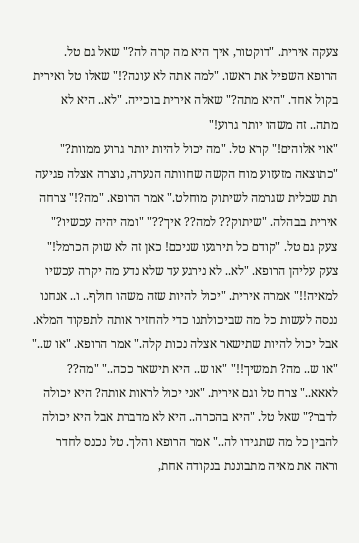צעקה אירית. "דוקטור, איך היא מה קרה לה?" שאל גם טל. הרופא השפיל את ראשו. "למה אתה לא עונה?!" שאלו טל ואירית בקול אחד. "היא מתה?" שאלה אירית בוכייה. "לא.. היא לא מתה.. זה משהו יותר גרוע!"
"אוי אלוהים!" קרא טל. "מה יכול להיות יותר גרוע ממוות?" "כתוצאה מזעזוע מוח הקשה שחוותה הנערה, נוצרה אצלה פגיעה תת שכלית שגרמה לשיתוק מוחלט." אמר הרופא. "מה?!" צרחה אירית בבהלה. "שיתוק?? למה?? איך??" "ומה יהיה עכשיו?" צעק גם טל. "קודם כל תירגעו שניכם! כאן זה לא שוק הכרמל!" צעק עליהן הרופא. "לא.. לא נירגע עד שלא נדע מה יקרה עכשיו למאיה!!" אמרה אירית. "יכול להיות שזה משהו חולף.. ו.. אנחנו ננסה לעשות כל מה שביכולתנו כדי להחזיר אותה לתפקוד המלא. אבל יכול להיות שתישאר אצלה נכות קלה." אמר הרופא. "או ש.." "או ש.. מה? תמשיך!!" "או ש.. היא תישאר ככה.." "מה?? לאאא.." צרח טל וגם אירית. "אני יכול לראות אותה? היא יכולה לדבר?" שאל טל. "היא בהכרה.. היא לא מדברת אבל היא יכולה להבין כל מה שתגידו לה.." אמר הרופא והלך. טל נכנס לחדר וראה את מאיה מתבוננת בנקודה אחת,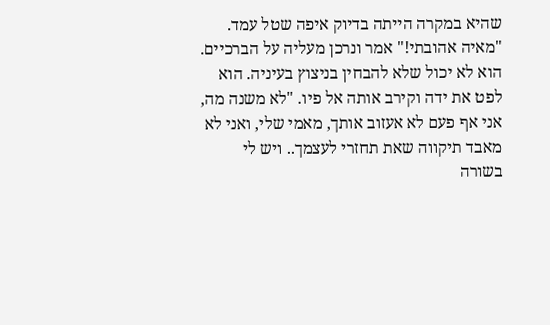שהיא במקרה הייתה בדיוק איפה שטל עמד. "מאיה אהובתי!" אמר ונרכן מעליה על הברכיים. הוא לא יכול שלא להבחין בניצוץ בעיניה. הוא לפט את ידה וקירב אותה אל פיו. "לא משנה מה, אני אף פעם לא אעזוב אותך, מאמי שלי, ואני לא מאבד תיקווה שאת תחזרי לעצמך.. ויש לי בשורה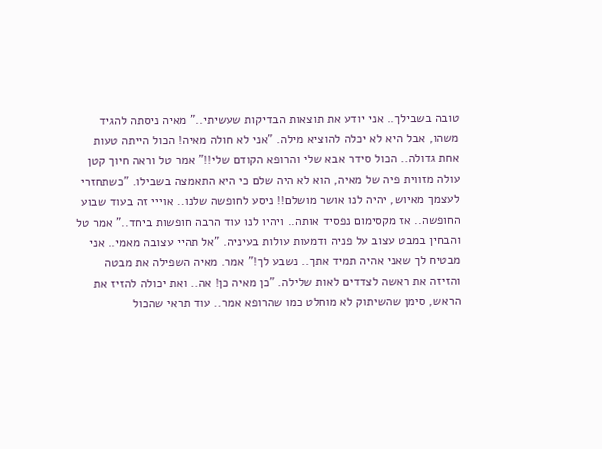טובה בשבילך.. אני יודע את תוצאות הבדיקות שעשיתי.." מאיה ניסתה להגיד משהו, אבל היא לא יכלה להוציא מילה. "אני לא חולה מאיה! הכול הייתה טעות אחת גדולה.. הכול סידר אבא שלי והרופא הקודם שלי!!" אמר טל וראה חיוך קטן עולה מזווית פיה של מאיה, הוא לא היה שלם כי היא התאמצה בשבילו. "כשתחזרי לעצמך מאיוש, יהיה לנו אושר מושלם!! ניסע לחופשה שלנו.. אוייי זה בעוד שבוע החופשה.. אז מקסימום נפסיד אותה.. ויהיו לנו עוד הרבה חופשות ביחד.." אמר טל והבחין במבט עצוב על פניה ודמעות עולות בעיניה. "אל תהיי עצובה מאמי.. אני מבטיח לך שאני אהיה תמיד אתך.. נשבע לך!" אמר. מאיה השפילה את מבטה והזיזה את ראשה לצדדים לאות שלילה. "כן מאיה כן! אה.. ואת יכולה להזיז את הראש, סימן שהשיתוק לא מוחלט כמו שהרופא אמר.. עוד תראי שהכול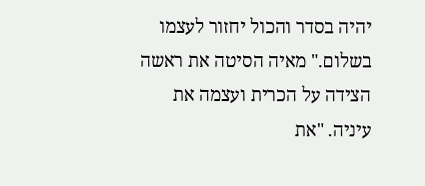יהיה בסדר והכול יחזור לעצמו בשלום." מאיה הסיטה את ראשה הצידה על הכרית ועצמה את עיניה. "את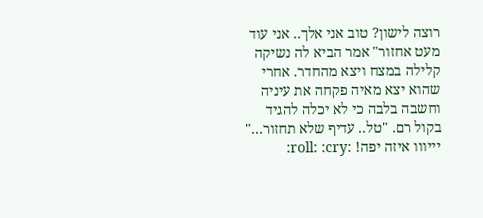רוצה לישון? טוב אני אלך.. אני עוד מעט אחזור" אמר הביא לה נשיקה קלילה במצח ויצא מהחדר. אחרי שהוא יצא מאיה פקחה את עיניה וחשבה בלבה כי לא יכלה להגיד בקול רם. "טל.. עדיף שלא תחזור..."
יייווו איזה יפה! :roll: :cry: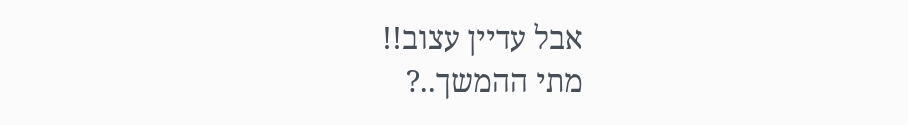אבל עדיין עצוב!!
מתי ההמשך..?